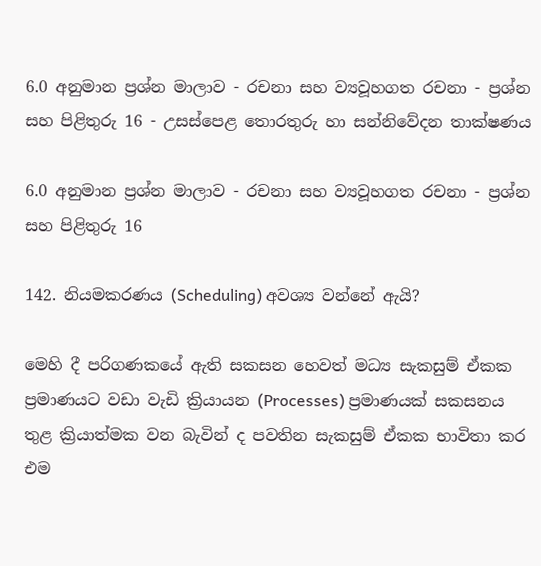6.0 අනුමාන ප්‍රශ්න මාලාව - රචනා සහ ව්‍යවූහගත රචනා - ප්‍රශ්න සහ පිළිතුරු 16 - උසස්පෙළ තොරතුරු හා සන්නිවේදන තාක්ෂණය

6.0 අනුමාන ප්‍රශ්න මාලාව - රචනා සහ ව්‍යවූහගත රචනා - ප්‍රශ්න සහ පිළිතුරු 16

142. නියමකරණය (Scheduling) අවශ්‍ය වන්නේ ඇයි?

මෙහි දී පරිගණකයේ ඇති සකසන හෙවත් මධ්‍ය සැකසුම් ඒකක ප්‍රමාණයට වඩා වැඩි ක්‍රියායන (Processes) ප්‍රමාණයක් සකසනය තුළ ක්‍රියාත්මක වන බැවින් ද පවතින සැකසුම් ඒකක භාවිතා කර එම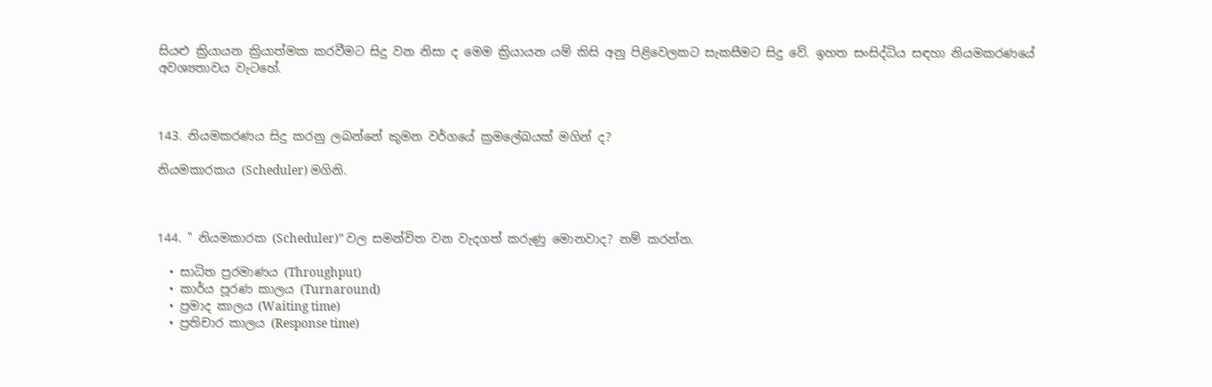සියළු ක්‍රියායන ක්‍රියාත්මක කරවීමට සිදු වන නිසා ද මෙම ක්‍රියායන යම් කිසි අනු පිළිවෙලකට සැකසීමට සිදු වේ. ඉහත සංසිද්ධිය සඳහා නියමකරණයේ අවශ්‍යතාවය වැටහේ.



143. නියමකරණය සිදු කරනු ලබන්නේ කුමන වර්ගයේ ක්‍රමලේඛයක් මගින් ද?

නියමකාරකය (Scheduler) මගිනි.



144. " නියමකාරක (Scheduler)” වල සමන්විත වන වැදගත් කරුණු මොනවාද? නම් කරන්න.

  • සාධිත ප්‍රරමාණය (Throughput)
  • කාර්ය පූරණ කාලය (Turnaround)
  • ප්‍රමාද කාලය (Waiting time)
  • ප්‍රතිචාර කාලය (Response time)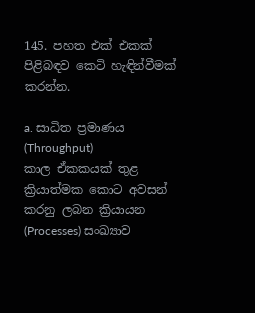145. පහත එක් එකක් පිළිබඳව කෙටි හැඳින්වීමක් කරන්න.

a. සාධිත ප්‍රමාණය (Throughput)
කාල ඒකකයක් තුළ ක්‍රියාත්මක කොට අවසන් කරනු ලබන ක්‍රියායන (Processes) සංඛ්‍යාව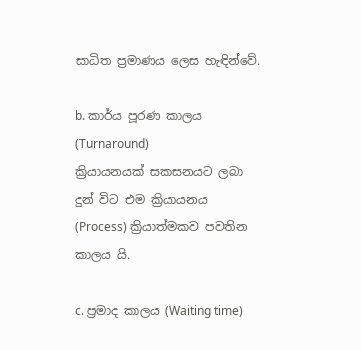සාධිත ප්‍රමාණය ලෙස හැඳින්වේ.

b. කාර්ය පූරණ කාලය (Turnaround)
ක්‍රියායනයක් සකසනයට ලබා දුන් විට එම ක්‍රියායනය (Process) ක්‍රියාත්මකව පවතින කාලය යි.

c. ප්‍රමාද කාලය (Waiting time)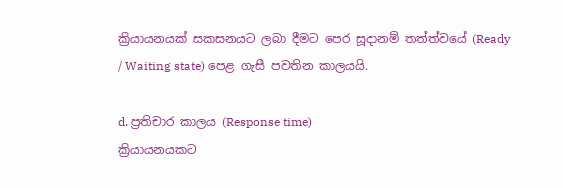ක්‍රියායනයක් සකසනයට ලබා දීමට පෙර සූදානම් තත්ත්වයේ (Ready / Waiting state) පෙළ ගැසී පවතින කාලයයි.

d. ප්‍රතිචාර කාලය (Response time)
ක්‍රියායනයකට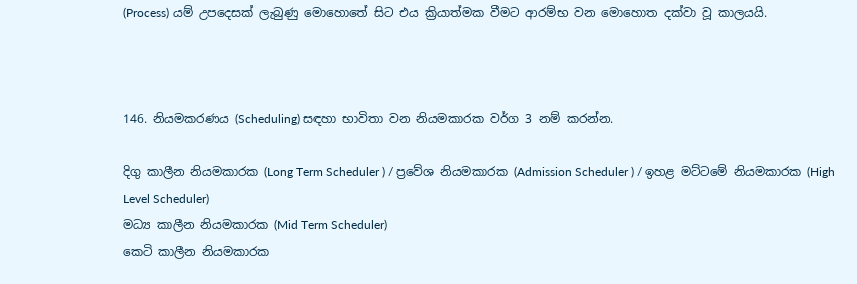(Process) යම් උපදෙසක් ලැබුණු මොහොතේ සිට එය ක්‍රියාත්මක වීමට ආරම්භ වන මොහොත දක්වා වූ කාලයයි.



146. නියමකරණය (Scheduling) සඳහා භාවිතා වන නියමකාරක වර්ග 3 නම් කරන්න.

දිගු කාලීන නියමකාරක (Long Term Scheduler ) / ප්‍රවේශ නියමකාරක (Admission Scheduler ) / ඉහළ මට්ටමේ නියමකාරක (High Level Scheduler)
මධ්‍ය කාලීන නියමකාරක (Mid Term Scheduler)
කෙටි කාලීන නියමකාරක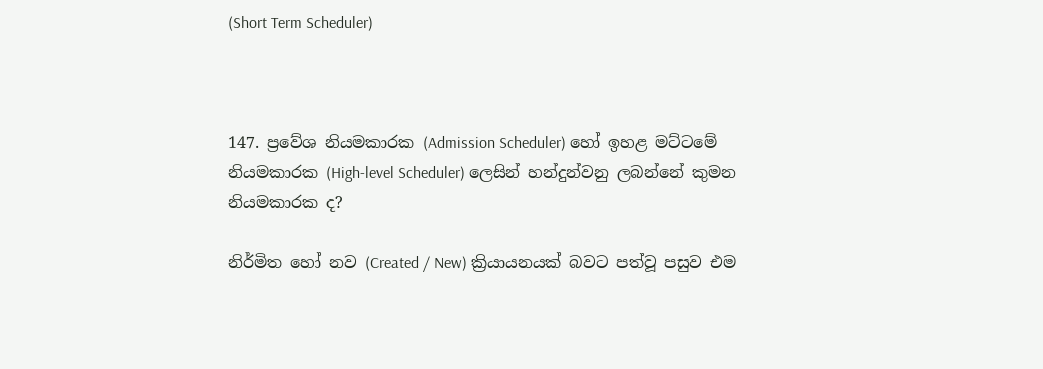(Short Term Scheduler)



147. ප්‍රවේශ නියමකාරක (Admission Scheduler) හෝ ඉහළ මට්ටමේ නියමකාරක (High-level Scheduler) ලෙසින් හන්දුන්වනු ලබන්නේ කුමන නියමකාරක ද?

නිර්මිත හෝ නව (Created / New) ක්‍රියායනයක් බවට පත්වූ පසුව එම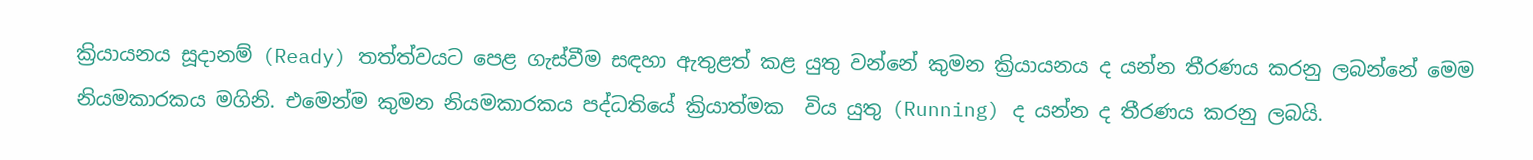ක්‍රියායනය සූදානම් (Ready) තත්ත්වයට පෙළ ගැස්වීම සඳහා ඇතුළත් කළ යුතු වන්නේ කුමන ක්‍රියායනය ද යන්න තීරණය කරනු ලබන්නේ මෙම නියමකාරකය මගිනි. එමෙන්ම කුමන නියමකාරකය පද්ධතියේ ක්‍රියාත්මක  විය යුතු (Running) ද යන්න ද තීරණය කරනු ලබයි.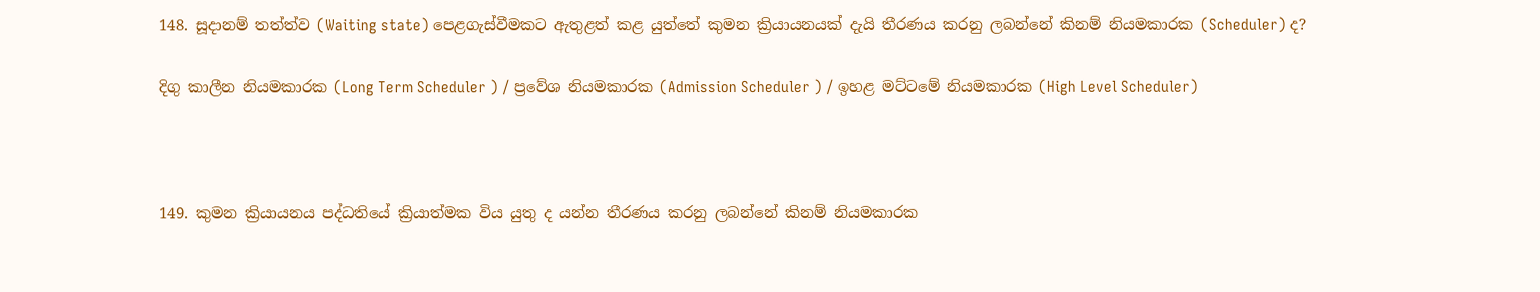148. සූදානම් තත්ත්ව (Waiting state) පෙළගැස්වීමකට ඇතුළත් කළ යුත්තේ කුමන ක්‍රියායනයක් දැයි තීරණය කරනු ලබන්නේ කිනම් නියමකාරක (Scheduler) ද?

දිගු කාලීන නියමකාරක (Long Term Scheduler ) / ප්‍රවේශ නියමකාරක (Admission Scheduler ) / ඉහළ මට්ටමේ නියමකාරක (High Level Scheduler)



149. කුමන ක්‍රියායනය පද්ධතියේ ක්‍රියාත්මක විය යුතු ද යන්න තීරණය කරනු ලබන්නේ කිනම් නියමකාරක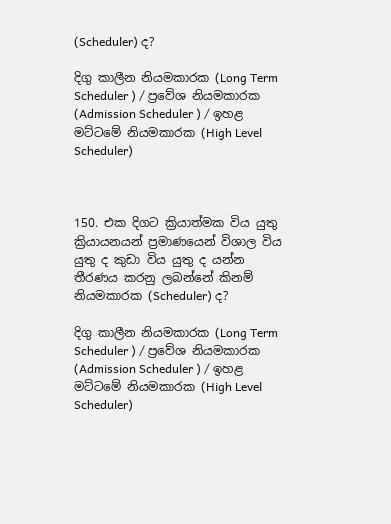(Scheduler) ද?

දිගු කාලීන නියමකාරක (Long Term Scheduler ) / ප්‍රවේශ නියමකාරක (Admission Scheduler ) / ඉහළ මට්ටමේ නියමකාරක (High Level Scheduler)



150. එක දිගට ක්‍රියාත්මක විය යුතු ක්‍රියායනයන් ප්‍රමාණයෙන් විශාල විය යුතු ද කුඩා විය යුතු ද යන්න තීරණය කරනු ලබන්නේ කිනම් නියමකාරක (Scheduler) ද?

දිගු කාලීන නියමකාරක (Long Term Scheduler ) / ප්‍රවේශ නියමකාරක (Admission Scheduler ) / ඉහළ මට්ටමේ නියමකාරක (High Level Scheduler)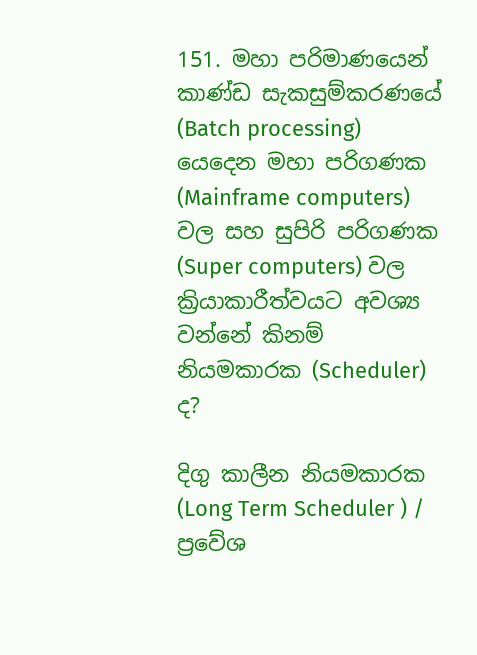151. මහා පරිමාණයෙන් කාණ්ඩ සැකසුම්කරණයේ (Batch processing) යෙදෙන මහා පරිගණක (Mainframe computers) වල සහ සුපිරි පරිගණක (Super computers) වල ක්‍රියාකාරීත්වයට අවශ්‍ය වන්නේ කිනම් නියමකාරක (Scheduler) ද?

දිගු කාලීන නියමකාරක (Long Term Scheduler ) / ප්‍රවේශ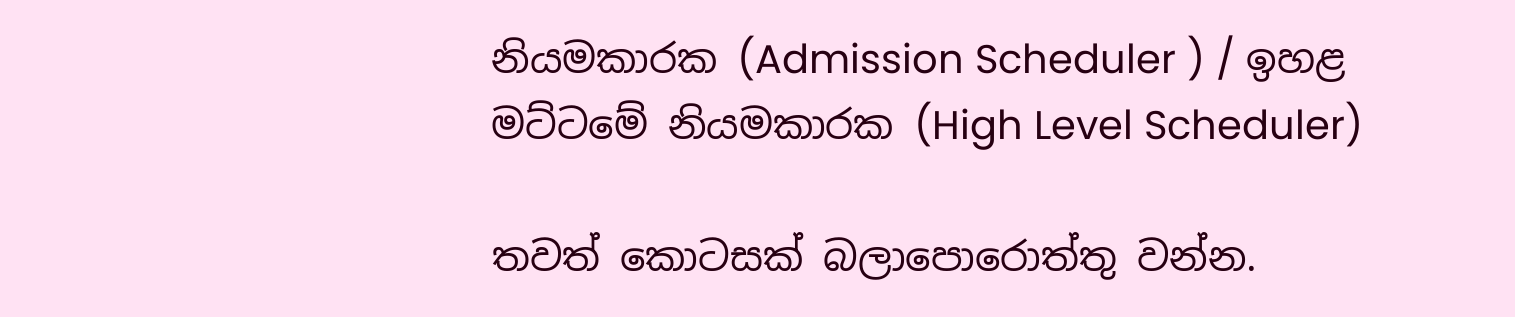නියමකාරක (Admission Scheduler ) / ඉහළ මට්ටමේ නියමකාරක (High Level Scheduler)

තවත් කොටසක් බලාපොරොත්තු වන්න.